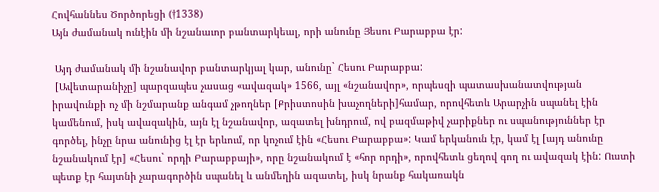Հովհաննես Ծործորեցի (†1338)
Այն ժամանակ ունէին մի նշանաւոր բանտարկեալ, որի անունը Յեսու Բարաբբա էր:

 Այդ ժամանակ մի նշանավոր բանտարկյալ կար, անունը` Հեսու Բարաբբա:
 [Ավետարանիչը] պարզապես չասաց «ավազակ» 1566, այլ «նշանավոր», որպեսզի պատասխանատվության իրավունքի ոչ մի նշմարանք անգամ չթողներ [Քրիստոսին խաչողների]համար, որովհետև Արարչին սպանել էին կամենում, իսկ ավազակին, այն էլ նշանավոր, ազատել խնդրում, ով բազմաթիվ չարիքներ ու սպանություններ էր գործել, ինչը նրա անունից էլ էր երևում, որ կոչում էին «Հեսու Բարաբբա»: Կամ երկանուն էր, կամ էլ [այդ անունը նշանակում էր] «Հեսու` որդի Բարաբբայի», որը նշանակում է «հոր որդի», որովհետև ցեղով գող ու ավազակ էին: Ուստի պետք էր հայտնի չարագործին սպանել և անմեղին ազատել, իսկ նրանք հակառակն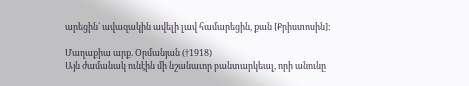արեցին` ավազակին ավելի լավ համարեցին, քան [Քրիստոսին]:

Մաղաքիա արք. Օրմանյան (†1918)
Այն ժամանակ ունէին մի նշանաւոր բանտարկեալ, որի անունը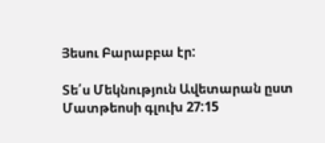Յեսու Բարաբբա էր:

Տե՛ս Մեկնություն Ավետարան ըստ Մատթեոսի գլուխ 27:15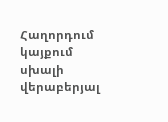Հաղորդում կայքում սխալի վերաբերյալ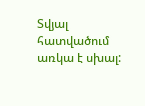Տվյալ հատվածում առկա է սխալ: